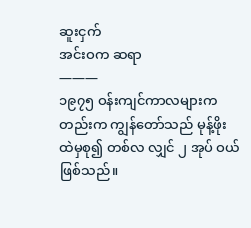ဆူးငှက်
အင်းဝက ဆရာ
———
၁၉၇၅ ဝန်းကျင်ကာလများကတည်းက ကျွန်တော်သည် မုန့်ဖိုးထဲမှစု၍ တစ်လ လျှင် ၂ အုပ် ဝယ်ဖြစ်သည်။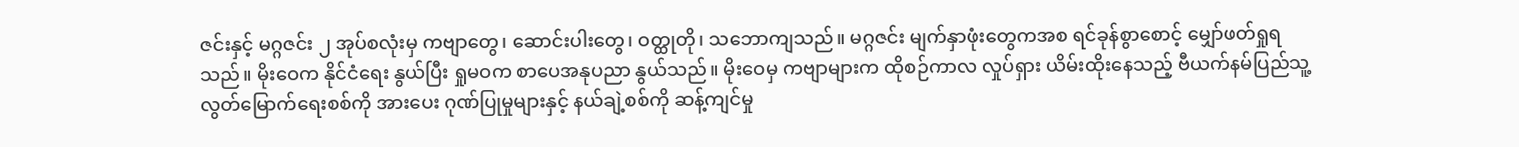ဇင်းနှင့် မဂ္ဂဇင်း ၂ အုပ်စလုံးမှ ကဗျာတွေ၊ ဆောင်းပါးတွေ၊ ဝတ္ထုတို၊ သဘောကျသည်။ မဂ္ဂဇင်း မျက်နှာဖုံးတွေကအစ ရင်ခုန်စွာစောင့် မျှော်ဖတ်ရှုရသည်။ မိုးဝေက နိုင်ငံရေး နွယ်ပြီး ရှုမဝက စာပေအနုပညာ နွယ်သည်။ မိုးဝေမှ ကဗျာများက ထိုစဉ်ကာလ လှုပ်ရှား ယိမ်းထိုးနေသည့် ဗီယက်နမ်ပြည်သူ့ လွတ်မြောက်ရေးစစ်ကို အားပေး ဂုဏ်ပြုမှုများနှင့် နယ်ချဲ့စစ်ကို ဆန့်ကျင်မှု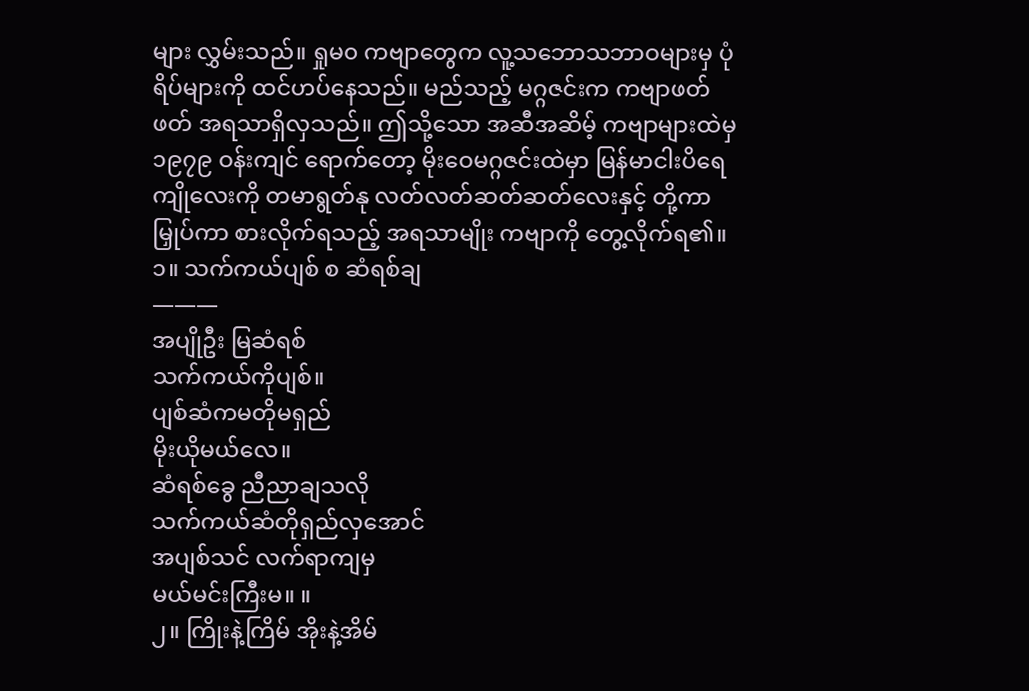များ လွှမ်းသည်။ ရှုမ၀ ကဗျာတွေက လူ့သဘောသဘာဝများမှ ပုံရိပ်များကို ထင်ဟပ်နေသည်။ မည်သည့် မဂ္ဂဇင်းက ကဗျာဖတ်ဖတ် အရသာရှိလှသည်။ ဤသို့သော အဆီအဆိမ့် ကဗျာများထဲမှ ၁၉၇၉ ဝန်းကျင် ရောက်တော့ မိုးဝေမဂ္ဂဇင်းထဲမှာ မြန်မာငါးပိရေကျိုလေးကို တမာရွတ်နု လတ်လတ်ဆတ်ဆတ်လေးနှင့် တို့ကာမြှုပ်ကာ စားလိုက်ရသည့် အရသာမျိုး ကဗျာကို တွေ့လိုက်ရ၏။
၁။ သက်ကယ်ပျစ် စ ဆံရစ်ချ
———
အပျိုဦး မြဆံရစ်
သက်ကယ်ကိုပျစ်။
ပျစ်ဆံကမတိုမရှည်
မိုးယိုမယ်လေ။
ဆံရစ်ခွေ ညီညာချသလို
သက်ကယ်ဆံတိုရှည်လှအောင်
အပျစ်သင် လက်ရာကျမှ
မယ်မင်းကြီးမ။ ။
၂။ ကြိုးနဲ့ကြိမ် အိုးနဲ့အိမ်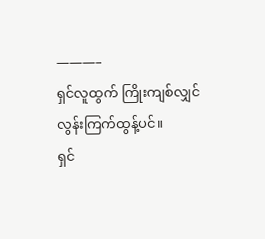———–
ရှင်လူထွက် ကြိုးကျစ်လျှင်
လွန်းကြက်ထွန့်ပင်။
ရှင်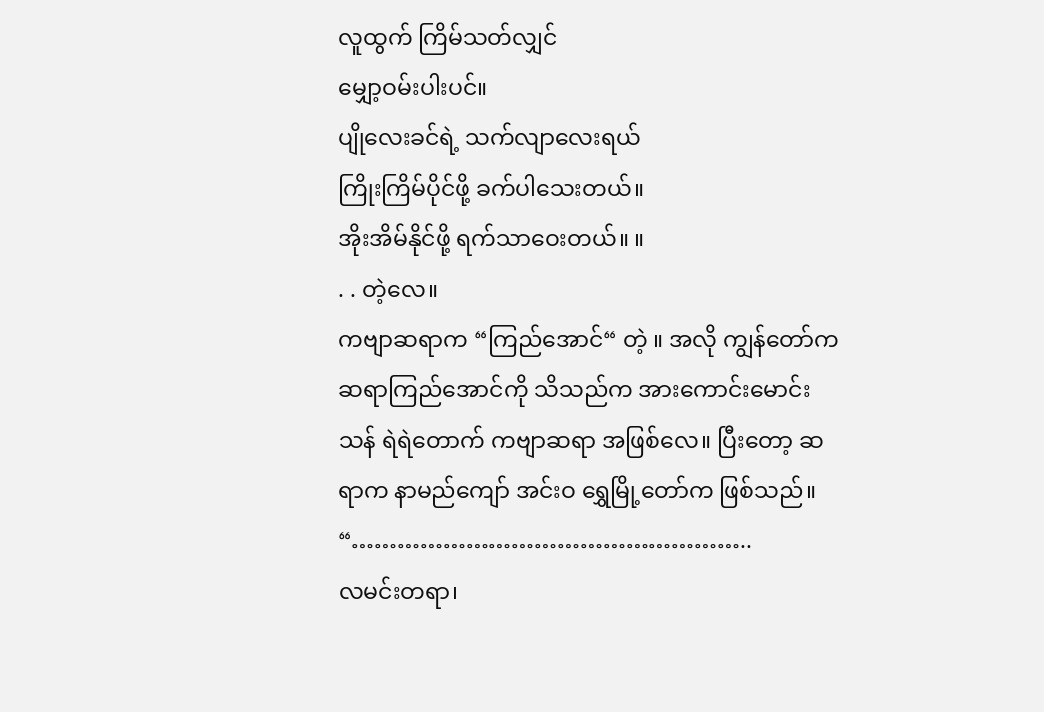လူထွက် ကြိမ်သတ်လျှင်
မျှော့ဝမ်းပါးပင်။
ပျိုလေးခင်ရဲ့ သက်လျာလေးရယ်
ကြိုးကြိမ်ပိုင်ဖို့ ခက်ပါသေးတယ်။
အိုးအိမ်နိုင်ဖို့ ရက်သာဝေးတယ်။ ။
. . တဲ့လေ။
ကဗျာဆရာက “ကြည်အောင်“ တဲ့ ။ အလို ကျွန်တော်က ဆရာကြည်အောင်ကို သိသည်က အားကောင်းမောင်းသန် ရဲရဲတောက် ကဗျာဆရာ အဖြစ်လေ။ ပြီးတော့ ဆရာက နာမည်ကျော် အင်းဝ ရွှေမြို့တော်က ဖြစ်သည်။
“……………………………………………..
လမင်းတရာ၊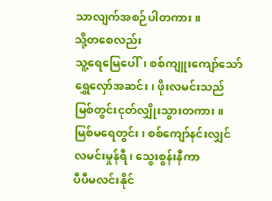သာလျက်အစဉ်ပါတကား။
သို့တစေလည်း
သူ့ရေမြေပေါ်၊ စစ်ကျူးကျော်သော်
ရွှေလှော်အဆင်း၊ ဖိုးလမင်းသည်
မြစ်တွင်းငုတ်လျှိုးသွားတကား။
မြစ်မရေတွင်း၊ စစ်ကျော်နင်းလျှင်
လမင်းမှုန်ရီ၊ သွေးစွန်းနီကာ
ပီပီမလင်းနိုင်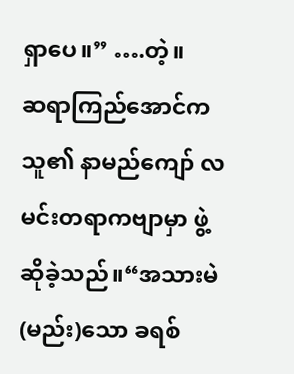ရှာပေ။” ….တဲ့။
ဆရာကြည်အောင်က သူ၏ နာမည်ကျော် လမင်းတရာကဗျာမှာ ဖွဲ့ဆိုခဲ့သည်။“အသားမဲ (မည်း)သော ခရစ်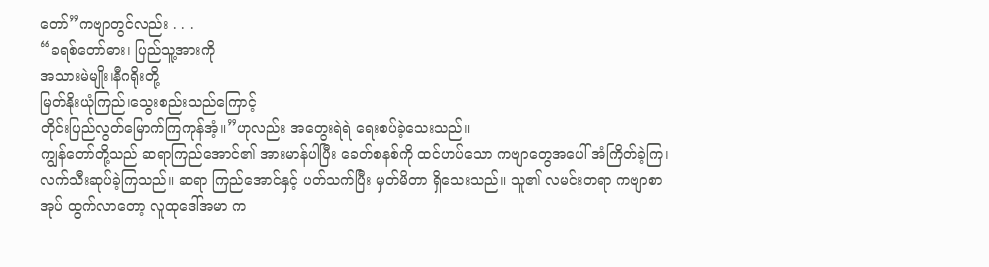တော်”ကဗျာတွင်လည်း . . .
“ခရစ်တော်ဓား၊ ပြည်သူ့အားကို
အသားမဲမျိုး၊နီဂရိုးတို့
မြတ်နိုးယုံကြည်၊သွေးစည်းသည်ကြောင့်
တိုင်းပြည်လွတ်မြောက်ကြကုန်အံ့။”ဟုလည်း အတွေးရဲရဲ ရေးစပ်ခဲ့သေးသည်။
ကျွန်တော်တို့သည် ဆရာကြည်အောင်၏ အားမာန်ပါပြီး ခေတ်စနစ်ကို ထင်ဟပ်သော ကဗျာတွေအပေါ် အံကြိတ်ခဲ့ကြ၊ လက်သီးဆုပ်ခဲ့ကြသည်။ ဆရာ ကြည်အောင်နှင့် ပတ်သက်ပြီး မှတ်မိတာ ရှိသေးသည်။ သူ၏ လမင်းတရာ ကဗျာစာအုပ် ထွက်လာတော့ လူထုဒေါ်အမာ က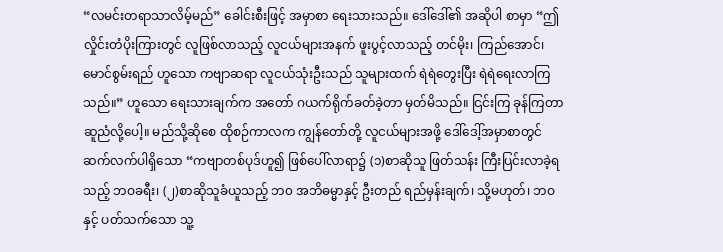“လမင်းတရာသာလိမ့်မည်” ခေါင်းစီးဖြင့် အမှာစာ ရေးသားသည်။ ဒေါ်ဒေါ်၏ အဆိုပါ စာမှာ “ဤလှိုင်းတံပိုးကြားတွင် လူဖြစ်လာသည့် လူငယ်များအနက် ဖူးပွင့်လာသည့် တင်မိုး၊ ကြည်အောင်၊ မောင်စွမ်းရည် ဟူသော ကဗျာဆရာ လူငယ်သုံးဦးသည် သူများထက် ရဲရဲတွေးပြီး ရဲရဲရေးလာကြသည်။” ဟူသော ရေးသားချက်က အတော် ဂယက်ရိုက်ခတ်ခဲ့တာ မှတ်မိသည်။ ငြင်းကြ ခုန်ကြတာ ဆူညံလို့ပေါ့။ မည်သို့ဆိုစေ ထိုစဉ်ကာလက ကျွန်တော်တို့ လူငယ်များအဖို့ ဒေါ်ဒေါ့်အမှာစာတွင် ဆက်လက်ပါရှိသော “ကဗျာတစ်ပုဒ်ဟူ၍ ဖြစ်ပေါ်လာရာ၌ (၁)စာဆိုသူ ဖြတ်သန်း ကြီးပြင်းလာခဲ့ရသည့် ဘဝခရီး၊ (၂)စာဆိုသူခံယူသည့် ဘ၀ အဘိဓမ္မာနှင့် ဦးတည် ရည်မှန်းချက်၊ သို့မဟုတ်၊ ဘဝနှင့် ပတ်သက်သော သူ့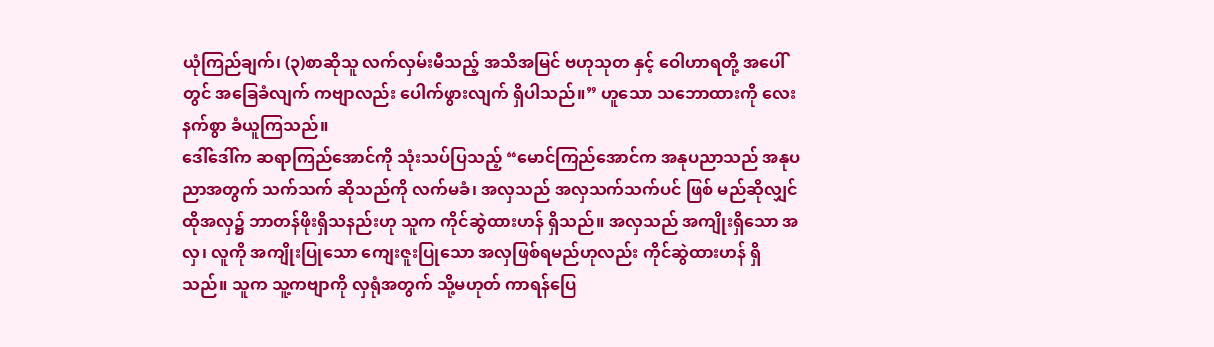ယုံကြည်ချက်၊ (၃)စာဆိုသူ လက်လှမ်းမီသည့် အသိအမြင် ဗဟုသုတ နှင့် ဝေါဟာရတို့ အပေါ်တွင် အခြေခံလျက် ကဗျာလည်း ပေါက်ဖွားလျက် ရှိပါသည်။” ဟူသော သဘောထားကို လေးနက်စွာ ခံယူကြသည်။
ဒေါ်ဒေါ်က ဆရာကြည်အောင်ကို သုံးသပ်ပြသည့် “မောင်ကြည်အောင်က အနုပညာသည် အနုပညာအတွက် သက်သက် ဆိုသည်ကို လက်မခံ၊ အလှသည် အလှသက်သက်ပင် ဖြစ် မည်ဆိုလျှင် ထိုအလှ၌ ဘာတန်ဖိုးရှိသနည်းဟု သူက ကိုင်ဆွဲထားဟန် ရှိသည်။ အလှသည် အကျိုးရှိသော အလှ၊ လူကို အကျိုးပြုသော ကျေးဇူးပြုသော အလှဖြစ်ရမည်ဟုလည်း ကိုင်ဆွဲထားဟန် ရှိသည်။ သူက သူ့ကဗျာကို လှရုံအတွက် သို့မဟုတ် ကာရန်ပြေ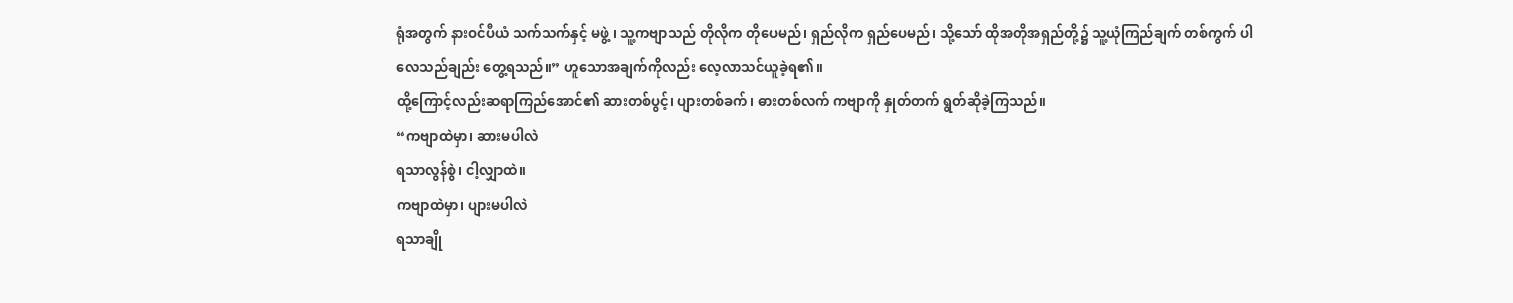ရုံအတွက် နားဝင်ပီယံ သက်သက်နှင့် မဖွဲ့ ၊ သူ့ကဗျာသည် တိုလိုက တိုပေမည်၊ ရှည်လိုက ရှည်ပေမည်၊ သို့သော် ထိုအတိုအရှည်တို့၌ သူ့ယုံကြည်ချက် တစ်ကွက် ပါလေသည်ချည်း တွေ့ရသည်။” ဟူသောအချက်ကိုလည်း လေ့လာသင်ယူခဲ့ရ၏။
ထို့ကြောင့်လည်းဆရာကြည်အောင်၏ ဆားတစ်ပွင့်၊ ပျားတစ်ခက်၊ ဓားတစ်လက် ကဗျာကို နှုတ်တက် ရွတ်ဆိုခဲ့ကြသည်။
“ကဗျာထဲမှာ၊ ဆားမပါလဲ
ရသာလွန်စွဲ၊ ငါ့လျှာထဲ။
ကဗျာထဲမှာ၊ ပျားမပါလဲ
ရသာချို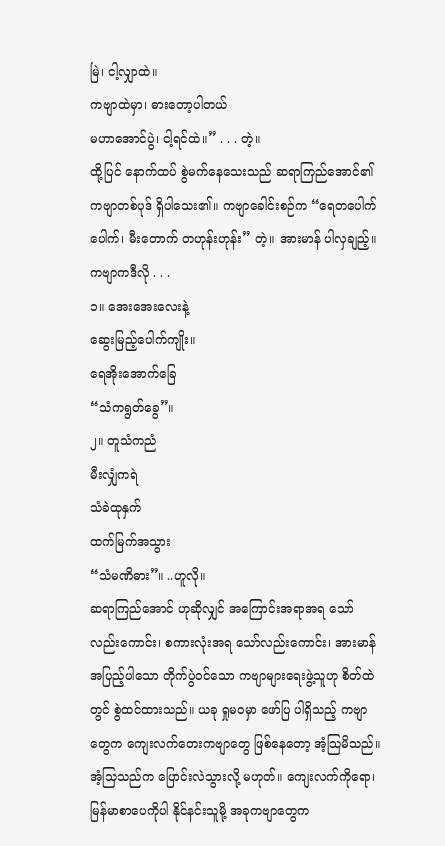မြဲ၊ ငါ့လျှာထဲ။
ကဗျာထဲမှာ၊ ဓားတော့ပါတယ်
မဟာအောင်ပွဲ၊ ငါ့ရင်ထဲ။” . . . တဲ့။
ထို့ပြင် နောက်ထပ် စွဲမက်နေသေးသည် ဆရာကြည်အောင်၏ ကဗျာတစ်ပုဒ် ရှိပါသေး၏။ ကဗျာခေါင်းစဉ်က “ရေတပေါက်ပေါက်၊ မီးတောက် တဟုန်းဟုန်း” တဲ့။ အားမာန် ပါလှချည့်။ ကဗျာကဒီလို . . .
၁။ အေးအေးလေးနဲ့
ဆွေးမြည့်ပေါက်ကျိုး။
ရေအိုးအောက်ခြေ
“သံကရွတ်ခွေ”။
၂။ တူသံကညံ
မီးလျှံကရဲ
သံခဲထုနှက်
ထက်မြက်အသွား
“သံမဏိဓား”။ ..ဟူလို။
ဆရာကြည်အောင် ဟုဆိုလျှင် အကြောင်းအရာအရ သော်လည်းကောင်း၊ စကားလုံးအရ သော်လည်းကောင်း၊ အားမာန်အပြည့်ပါသော တိုက်ပွဲဝင်သော ကဗျာများရေးဖွဲ့သူဟု စိတ်ထဲတွင် စွဲထင်ထားသည်။ ယခု ရှုမဝမှာ ဖော်ပြ ပါရှိသည့် ကဗျာတွေက ကျေးလက်တေးကဗျာတွေ ဖြစ်နေတော့ အံ့သြမိသည်။ အံ့သြသည်က ပြောင်းလဲသွားလို့ မဟုတ်။ ကျေးလက်ကိုရော၊ မြန်မာစာပေကိုပါ နိုင်နင်းသူမို့ အခုကဗျာတွေက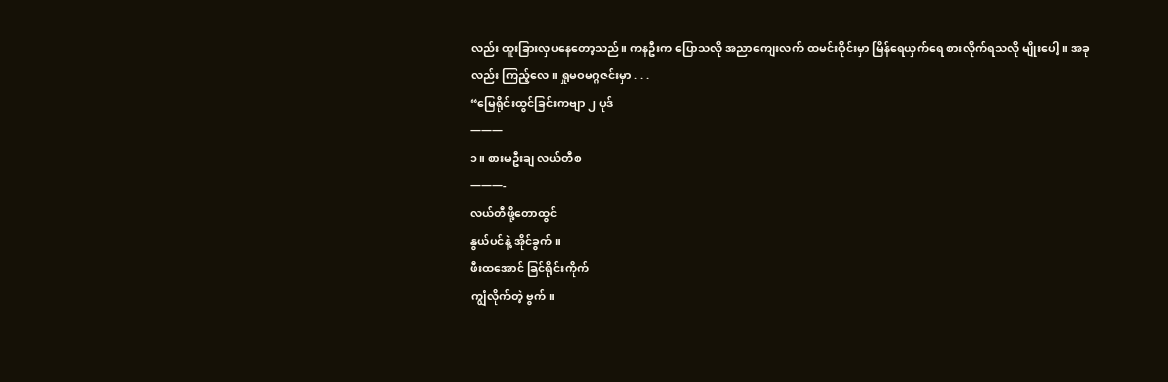လည်း ထူးခြားလှပနေတော့သည်။ ကနဦးက ပြောသလို အညာကျေးလက် ထမင်းဝိုင်းမှာ မြိန်ရေယှက်ရေ စားလိုက်ရသလို မျိုးပေါ့။ အခုလည်း ကြည့်လေ။ ရှုမဝမဂ္ဂဇင်းမှာ . . .
“မြေရိုင်းထွင်ခြင်းကဗျာ ၂ ပုဒ်
———
၁။ စားမဦးချ လယ်တီစ
———-
လယ်တီဖို့တောထွင်
နွယ်ပင်နဲ့ အိုင်ခွက်။
ဖီးထအောင် ခြင်ရိုင်းကိုက်
ကျွံလိုက်တဲ့ ဗွက်။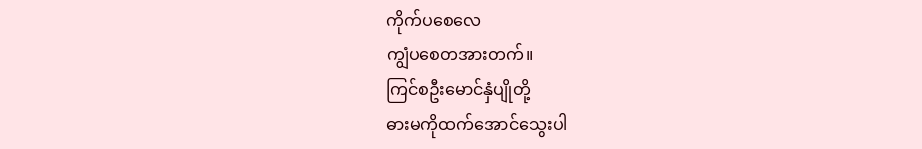ကိုက်ပစေလေ
ကျွံပစေတအားတက်။
ကြင်စဦးမောင်နှံပျိုတို့
ဓားမကိုထက်အောင်သွေးပါ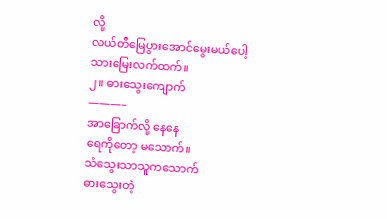လို့
လယ်တီမြေပွားအောင်မွေးမယ်ပေါ့
သားမြေးလက်ထက်။
၂။ ဓားသွေးကျောက်
———–
အာခြောက်လို့ နေနေ
ရေကိုတော့ မသောက်။
သံသွေးသာသူကသောက်
ဓားသွေးတဲ့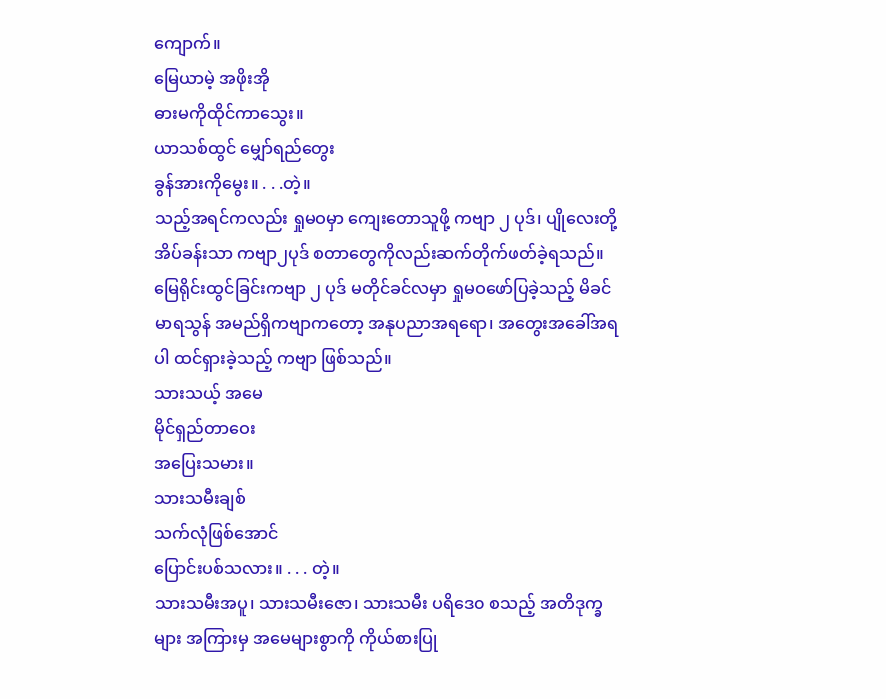ကျောက်။
မြေယာမဲ့ အဖိုးအို
ဓားမကိုထိုင်ကာသွေး။
ယာသစ်ထွင် မျှော်ရည်တွေး
ခွန်အားကိုမွေး။ . . .တဲ့။
သည့်အရင်ကလည်း ရှုမဝမှာ ကျေးတောသူဖို့ ကဗျာ ၂ ပုဒ်၊ ပျိုလေးတို့အိပ်ခန်းသာ ကဗျာ၂ပုဒ် စတာတွေကိုလည်းဆက်တိုက်ဖတ်ခဲ့ရသည်။ မြေရိုင်းထွင်ခြင်းကဗျာ ၂ ပုဒ် မတိုင်ခင်လမှာ ရှုမဝဖော်ပြခဲ့သည့် မိခင်မာရသွန် အမည်ရှိကဗျာကတော့ အနုပညာအရရော၊ အတွေးအခေါ်အရပါ ထင်ရှားခဲ့သည့် ကဗျာ ဖြစ်သည်။
သားသယ့် အမေ
မိုင်ရှည်တာဝေး
အပြေးသမား။
သားသမီးချစ်
သက်လုံဖြစ်အောင်
ပြောင်းပစ်သလား။ . . . တဲ့။
သားသမီးအပူ၊ သားသမီးဇော၊ သားသမီး ပရိဒေ၀ စသည့် အတိဒုက္ခများ အကြားမှ အမေများစွာကို ကိုယ်စားပြု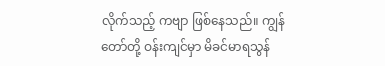လိုက်သည့် ကဗျာ ဖြစ်နေသည်။ ကျွန်တော်တို့ ဝန်းကျင်မှာ မိခင်မာရသွန်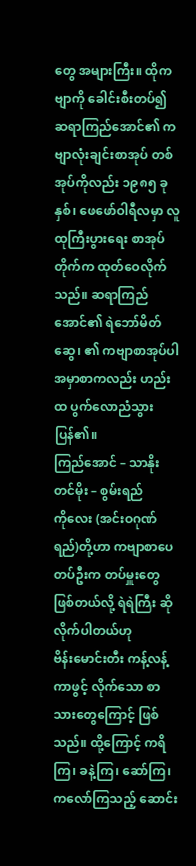တွေ အများကြီး။ ထိုကဗျာကို ခေါင်းစီးတပ်၍ ဆရာကြည်အောင်၏ ကဗျာလုံးချင်းစာအုပ် တစ်အုပ်ကိုလည်း ၁၉၈၅ ခုနှစ်၊ ဖေဖော်ဝါရီလမှာ လူထုကြီးပွားရေး စာအုပ်တိုက်က ထုတ်ဝေလိုက်သည်။ ဆရာကြည်အောင်၏ ရဲဘော်မိတ်ဆွေ၊ ၏ ကဗျာစာအုပ်ပါ အမှာစာကလည်း ဟည်းထ ပွက်လောညံသွားပြန်၏။
ကြည်အောင် – သာနိုး
တင်မိုး – စွမ်းရည်
ကိုလေး (အင်းဝဂုဏ်ရည်)တို့ဟာ ကဗျာစာပေတပ်ဦးက တပ်မှူးတွေ ဖြစ်တယ်လို့ ရဲရဲကြီး ဆိုလိုက်ပါတယ်ဟု
ဗိန်းမောင်းတီး ကန့်လန့်ကာဖွင့် လိုက်သော စာသားတွေကြောင့် ဖြစ်သည်။ ထို့ကြောင့် ကရိကြ၊ ခနဲ့ကြ၊ ဆော်ကြ၊ ကလော်ကြသည့် ဆောင်း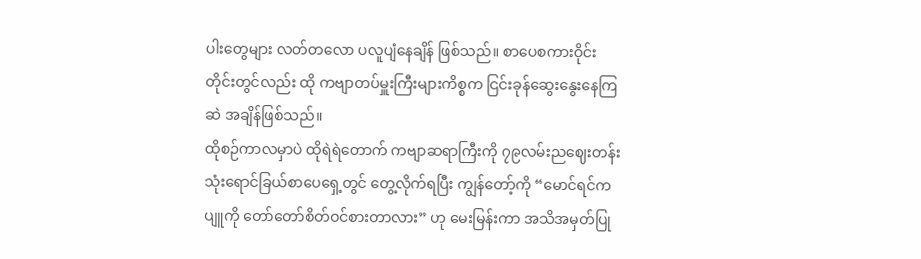ပါးတွေများ လတ်တလော ပလူပျံနေချိန် ဖြစ်သည်။ စာပေစကားဝိုင်း တိုင်းတွင်လည်း ထို ကဗျာတပ်မှူးကြီးများကိစ္စက ငြင်းခုန်ဆွေးနွေးနေကြဆဲ အချိန်ဖြစ်သည်။
ထိုစဉ်ကာလမှာပဲ ထိုရဲရဲတောက် ကဗျာဆရာကြီးကို ၇၉လမ်းညဈေးတန်း သုံးရောင်ခြယ်စာပေရှေ့တွင် တွေ့လိုက်ရပြီး ကျွန်တော့်ကို “မောင်ရင်က ပျူကို တော်တော်စိတ်ဝင်စားတာလား” ဟု မေးမြန်းကာ အသိအမှတ်ပြု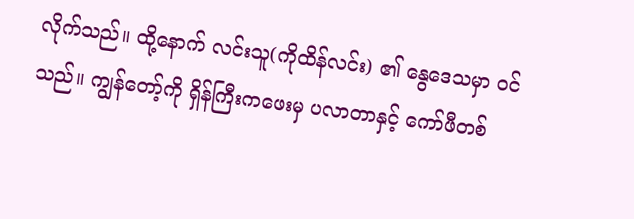လိုက်သည်။ ထို့နောက် လင်းသူ(ကိုထိန်လင်း) ၏ နွေဒေသမှာ ဝင်သည်။ ကျွန်တော့်ကို ရှိန်ကြီးကဖေးမှ ပလာတာနှင့် ကော်ဖီတစ်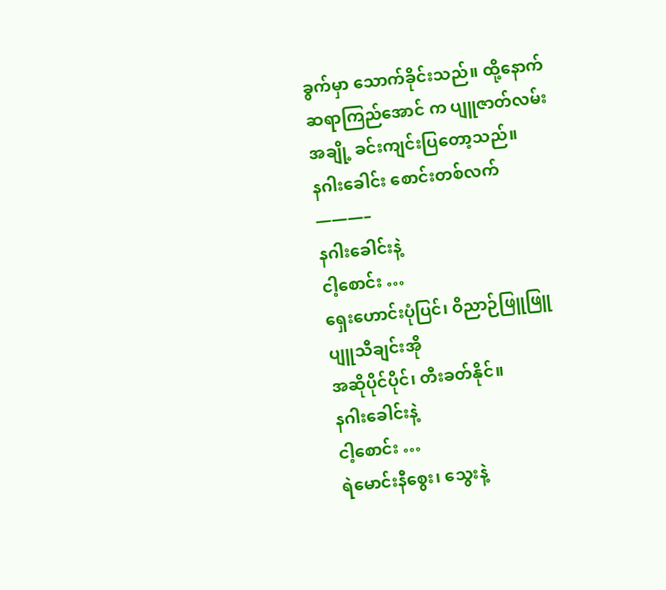ခွက်မှာ သောက်ခိုင်းသည်။ ထို့နောက် ဆရာကြည်အောင် က ပျူဇာတ်လမ်းအချို့ ခင်းကျင်းပြတော့သည်။
နဂါးခေါင်း စောင်းတစ်လက်
———–
နဂါးခေါင်းနဲ့
ငါ့စောင်း …
ရှေးဟောင်းပုံပြင်၊ ဝိညာဉ်ဖြူဖြူ
ပျူသီချင်းအို
အဆိုပိုင်ပိုင်၊ တီးခတ်နိုင်။
နဂါးခေါင်းနဲ့
ငါ့စောင်း …
ရဲမောင်းနီစွေး၊ သွေးနဲ့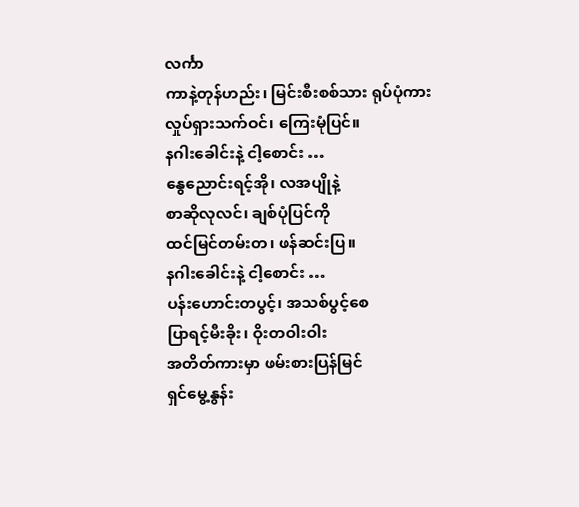လင်္ကာ
ကာနဲ့တုန်ဟည်း၊ မြင်းစီးစစ်သား ရုပ်ပုံကား
လှုပ်ရှားသက်ဝင်၊ ကြေးမုံပြင်။
နဂါးခေါင်းနဲ့ ငါ့စောင်း …
နွေညောင်းရင့်အို၊ လအပျိုနဲ့
စာဆိုလုလင်၊ ချစ်ပုံပြင်ကို
ထင်မြင်တမ်းတ၊ ဖန်ဆင်းပြ။
နဂါးခေါင်းနဲ့ ငါ့စောင်း …
ပန်းဟောင်းတပွင့်၊ အသစ်ပွင့်စေ
ပြာရင့်မီးခိုး၊ ဝိုးတဝါးဝါး
အတိတ်ကားမှာ ဖမ်းစားပြန်မြင်
ရှင်မွေ့နွန်း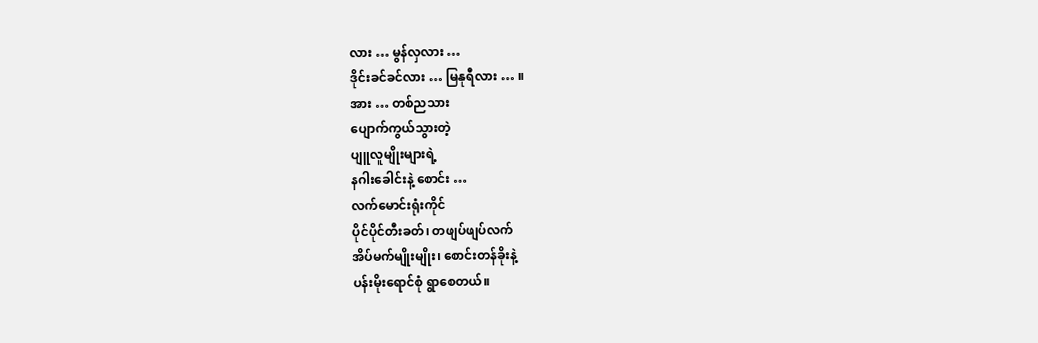လား … မွန်လှလား …
ဒိုင်းခင်ခင်လား … မြနုရီလား … ။
အား … တစ်ညသား
ပျောက်ကွယ်သွားတဲ့
ပျူလူမျိုးများရဲ့
နဂါးခေါင်းနဲ့ စောင်း …
လက်မောင်းရုံးကိုင်
ပိုင်ပိုင်တီးခတ်၊ တဖျပ်ဖျပ်လက်
အိပ်မက်မျိုးမျိုး၊ စောင်းတန်ခိုးနဲ့
ပန်းမိုးရောင်စုံ ရွာစေတယ်။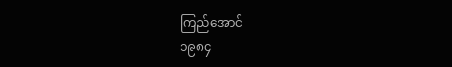ကြည်အောင်
၁၉၈၄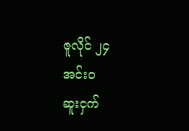ဇူလိုင် ၂၄
အင်းဝ
ဆူးငှက်